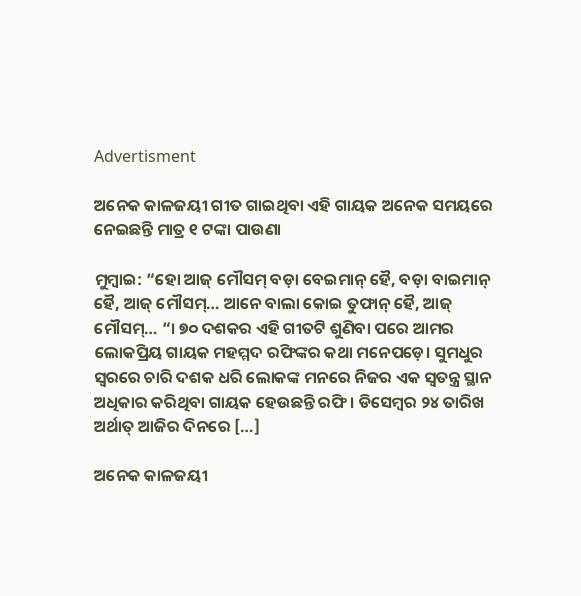Advertisment

ଅନେକ କାଳଜୟୀ ଗୀତ ଗାଇଥିବା ଏହି ଗାୟକ ଅନେକ ସମୟରେ ନେଇଛନ୍ତି ମାତ୍ର ୧ ଟଙ୍କା ପାଉଣା

ମୁମ୍ୱାଇ: “ହୋ ଆଜ୍‌ ମୌସମ୍‌ ବଡ଼ା ବେଇମାନ୍‌ ହୈ, ବଡ଼ା ବାଇମାନ୍‌ ହୈ, ଆଜ୍‌ ମୌସମ୍‌… ଆନେ ବାଲା କୋଇ ତୁଫାନ୍‌ ହୈ, ଆଜ୍‌ ମୌସମ୍‌… “। ୭୦ ଦଶକର ଏହି ଗୀତଟି ଶୁଣିବା ପରେ ଆମର ଲୋକପ୍ରିୟ ଗାୟକ ମହମ୍ମଦ ରଫିଙ୍କର କଥା ମନେପଡ଼େ। ସୁମଧୁର ସ୍ୱରରେ ଚାରି ଦଶକ ଧରି ଲୋକଙ୍କ ମନରେ ନିଜର ଏକ ସ୍ୱତନ୍ତ୍ର ସ୍ଥାନ ଅଧିକାର କରିଥିବା ଗାୟକ ହେଉଛନ୍ତି ରଫି। ଡିସେମ୍ୱର ୨୪ ତାରିଖ ଅର୍ଥାତ୍‌ ଆଜିର ଦିନରେ […]

ଅନେକ କାଳଜୟୀ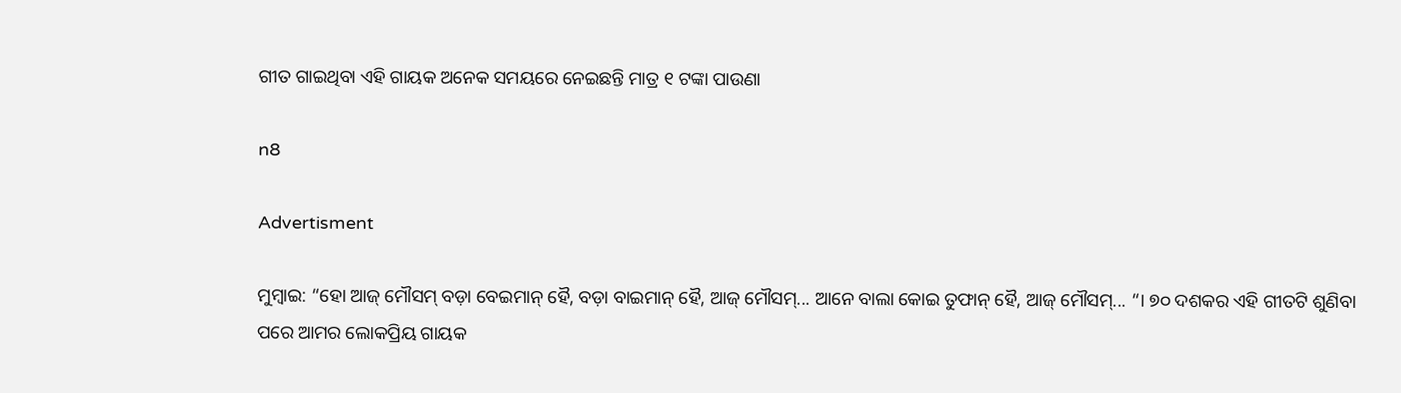ଗୀତ ଗାଇଥିବା ଏହି ଗାୟକ ଅନେକ ସମୟରେ ନେଇଛନ୍ତି ମାତ୍ର ୧ ଟଙ୍କା ପାଉଣା

n8

Advertisment

ମୁମ୍ୱାଇ: “ହୋ ଆଜ୍‌ ମୌସମ୍‌ ବଡ଼ା ବେଇମାନ୍‌ ହୈ, ବଡ଼ା ବାଇମାନ୍‌ ହୈ, ଆଜ୍‌ ମୌସମ୍‌... ଆନେ ବାଲା କୋଇ ତୁଫାନ୍‌ ହୈ, ଆଜ୍‌ ମୌସମ୍‌... “। ୭୦ ଦଶକର ଏହି ଗୀତଟି ଶୁଣିବା ପରେ ଆମର ଲୋକପ୍ରିୟ ଗାୟକ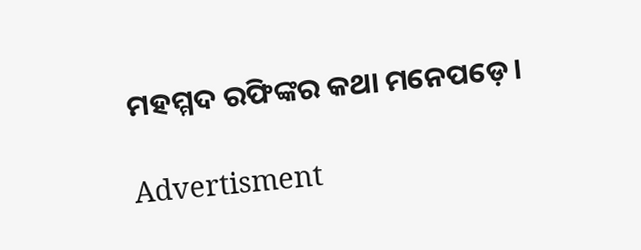ମହମ୍ମଦ ରଫିଙ୍କର କଥା ମନେପଡ଼େ।

Advertisment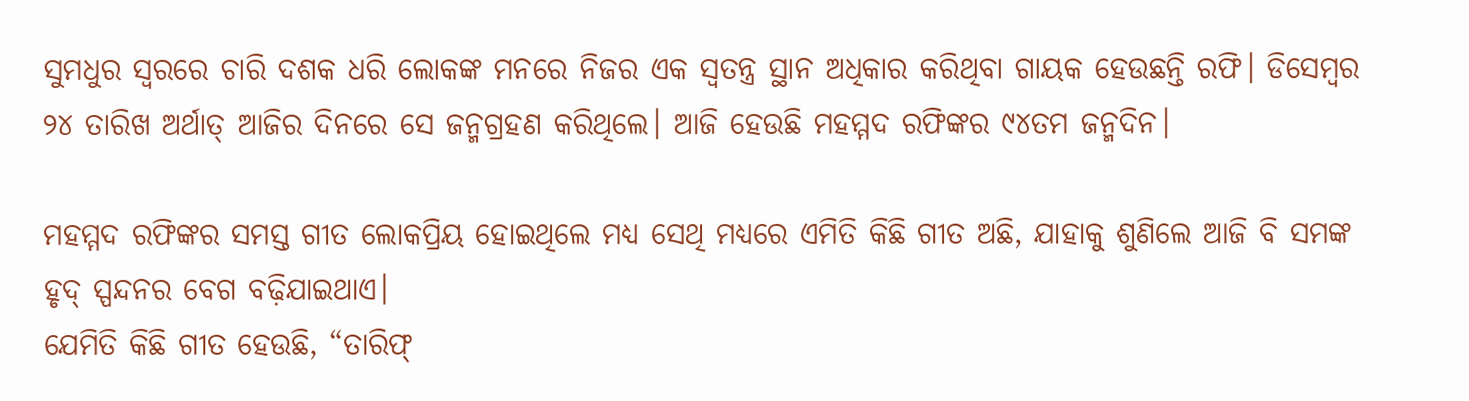ସୁମଧୁର ସ୍ୱରରେ ଚାରି ଦଶକ ଧରି ଲୋକଙ୍କ ମନରେ ନିଜର ଏକ ସ୍ୱତନ୍ତ୍ର ସ୍ଥାନ ଅଧିକାର କରିଥିବା ଗାୟକ ହେଉଛନ୍ତି ରଫି। ଡିସେମ୍ୱର ୨୪ ତାରିଖ ଅର୍ଥାତ୍‌ ଆଜିର ଦିନରେ ସେ ଜନ୍ମଗ୍ରହଣ କରିଥିଲେ। ଆଜି ହେଉଛି ମହମ୍ମଦ ରଫିଙ୍କର ୯୪ତମ ଜନ୍ମଦିନ।

ମହମ୍ମଦ ରଫିଙ୍କର ସମସ୍ତ ଗୀତ ଲୋକପ୍ରିୟ ହୋଇଥିଲେ ମଧ୍ୟ ସେଥି ମଧ୍ୟରେ ଏମିତି କିଛି ଗୀତ ଅଛି, ଯାହାକୁ ଶୁଣିଲେ ଆଜି ବି ସମଙ୍କ ହୃଦ୍‌ ସ୍ପନ୍ଦନର ବେଗ ବଢ଼ିଯାଇଥାଏ।
ଯେମିତି କିଛି ଗୀତ ହେଉଛି, “ତାରିଫ୍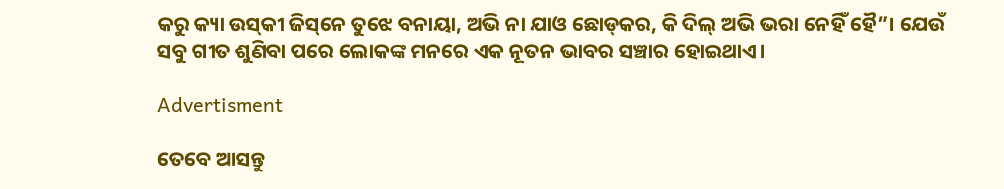କରୁ କ୍ୟା ଉସ୍‌କୀ ଜିସ୍‌ନେ ତୁଝେ ବନାୟା, ଅଭି ନା ଯାଓ ଛୋଡ୍‌କର, କି ଦିଲ୍‌ ଅଭି ଭରା ନେହିଁ ହୈ”। ଯେଉଁ ସବୁ ଗୀତ ଶୁଣିବା ପରେ ଲୋକଙ୍କ ମନରେ ଏକ ନୂତନ ଭାବର ସଞ୍ଚାର ହୋଇଥାଏ।

Advertisment

ତେବେ ଆସନ୍ତୁ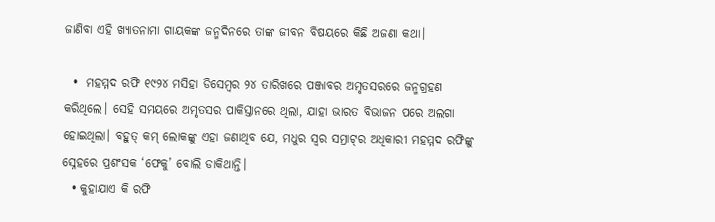ଜାଣିବା ଏହି ଖ୍ୟାତନାମା ଗାୟକଙ୍କ ଜନ୍ମଦିନରେ ତାଙ୍କ ଜୀବନ ବିଷୟରେ କିଛି ଅଜଣା କଥା।

  •  ମହମ୍ମଦ ରଫି ୧୯୨୪ ମସିହା ଡିସେମ୍ୱର ୨୪ ତାରିଖରେ ପଞ୍ଜାବର ଅମୃତସରରେ ଜନ୍ମଗ୍ରହଣ କରିଥିଲେ। ସେହି ସମୟରେ ଅମୃତସର ପାକିସ୍ତାନରେ ଥିଲା, ଯାହା ଭାରତ ବିଭାଜନ ପରେ ଅଲଗା ହୋଇଥିଲା। ବହୁତ୍‌ କମ୍‌ ଲୋକଙ୍କୁ ଏହା ଜଣାଥିବ ଯେ, ମଧୁର ସ୍ୱର ସମ୍ରାଟ୍‌ର ଅଧିକାରୀ ମହମ୍ମଦ ରଫିଙ୍କୁ ସ୍ନେହରେ ପ୍ରଶଂସକ ‘ଫେକୁ’ ବୋଲି ଡାକିଥାନ୍ତି।
  • କୁହାଯାଏ କି ରଫି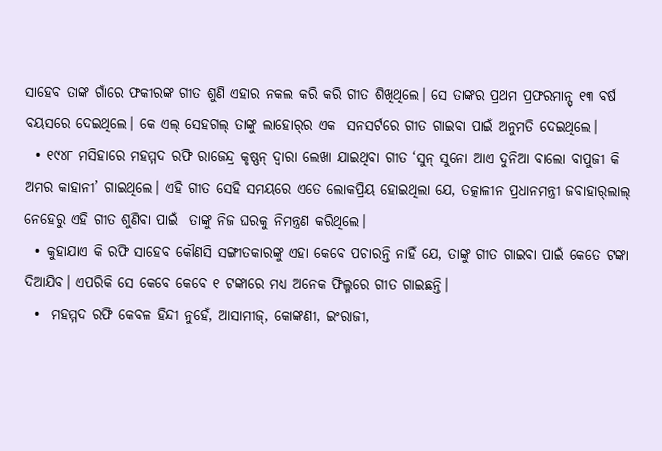ସାହେବ ତାଙ୍କ ଗାଁରେ ଫକୀରଙ୍କ ଗୀତ ଶୁଣି ଏହାର ନକଲ କରି କରି ଗୀତ ଶିଖିଥିଲେ। ସେ ତାଙ୍କର ପ୍ରଥମ ପ୍ରଫରମାନ୍ସ୍‌ ୧୩ ବର୍ଷ ବୟସରେ ଦେଇଥିଲେ। କେ ଏଲ୍ ସେହଗଲ୍ ତାଙ୍କୁ ଲାହୋର୍‌ର ଏକ  ସନସର୍ଟରେ ଗୀତ ଗାଇବା ପାଇଁ ଅନୁମତି ଦେଇଥିଲେ।
  • ୧୯୪୮ ମସିହାରେ ମହମ୍ମଦ ରଫି ରାଜେନ୍ଦ୍ର କୃଷ୍ଣନ୍‌ ଦ୍ୱାରା ଲେଖା ଯାଇଥିବା ଗୀତ ‘ସୁନ୍ ସୁନୋ ଆଏ ଦୁନିଆ ବାଲୋ ବାପୁଜୀ କି ଅମର କାହାନୀ’ ଗାଇଥିଲେ। ଏହି ଗୀତ ସେହି ସମୟରେ ଏତେ ଲୋକପ୍ରିୟ ହୋଇଥିଲା ଯେ, ତତ୍କାଳୀନ ପ୍ରଧାନମନ୍ତ୍ରୀ ଜବାହାର୍‌ଲାଲ୍ ନେହେରୁ ଏହି ଗୀତ ଶୁଣିବା ପାଇଁ  ତାଙ୍କୁ ନିଜ ଘରକୁ ନିମନ୍ତ୍ରଣ କରିଥିଲେ।
  • କୁହାଯାଏ କି ରଫି ସାହେବ କୌଣସି ସଙ୍ଗୀତକାରଙ୍କୁ ଏହା କେବେ ପଚାରନ୍ତି ନାହିଁ ଯେ, ତାଙ୍କୁ ଗୀତ ଗାଇବା ପାଇଁ କେତେ ଟଙ୍କା ଦିଆଯିବ। ଏପରିକି ସେ କେବେ କେବେ ୧ ଟଙ୍କାରେ ମଧ୍ୟ ଅନେକ ଫିଲ୍ମରେ ଗୀତ ଗାଇଛନ୍ତି।
  •  ମହମ୍ମଦ ରଫି କେବଳ ହିନ୍ଦୀ ନୁହେଁ, ଆସାମୀଜ୍‌, କୋଙ୍କଣୀ, ଇଂରାଜୀ,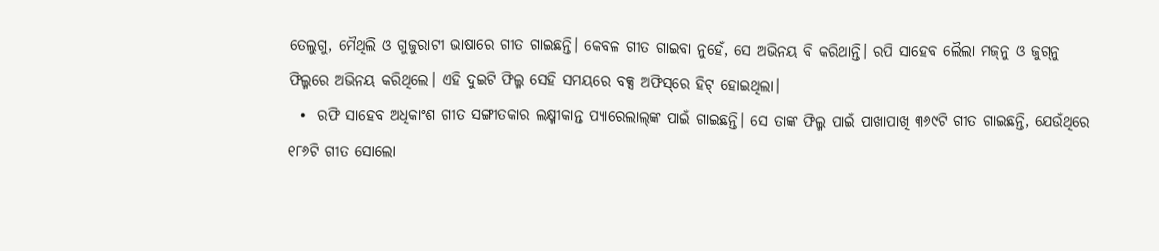ତେଲୁଗୁ, ମୈଥିଲି ଓ ଗୁଜୁରାଟୀ ଭାଷାରେ ଗୀତ ଗାଇଛନ୍ତି। କେବଳ ଗୀତ ଗାଇବା ନୁହେଁ, ସେ ଅଭିନୟ ବି କରିଥାନ୍ତି। ରପି ସାହେବ ଲୈଲା ମଜ୍‌ନୁ ଓ ଜୁଗ୍‌ନୁ ଫିଲ୍ମରେ ଅଭିନୟ କରିଥିଲେ। ଏହି ଦୁଇଟି ଫିଲ୍ମ ସେହି ସମୟରେ ବକ୍ସ ଅଫିସ୍‌ରେ ହିଟ୍‌ ହୋଇଥିଲା।
  •  ରଫି ସାହେବ ଅଧିକାଂଶ ଗୀତ ସଙ୍ଗୀତକାର ଲକ୍ଷ୍ମୀକାନ୍ତ ପ୍ୟାରେଲାଲ୍‌ଙ୍କ ପାଇଁ ଗାଇଛନ୍ତି। ସେ ତାଙ୍କ ଫିଲ୍ମ ପାଇଁ ପାଖାପାଖି ୩୬୯ଟି ଗୀତ ଗାଇଛନ୍ତି, ଯେଉଁଥିରେ ୧୮୬ଟି ଗୀତ ସୋଲୋ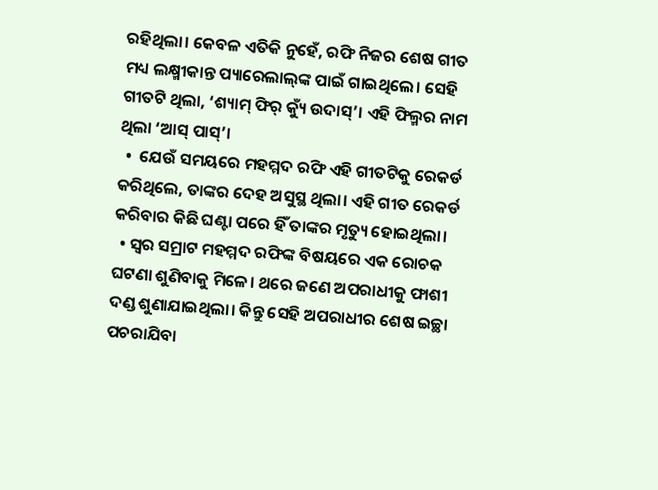ରହିଥିଲା। କେବଳ ଏତିକି ନୁହେଁ, ରଫି ନିଜର ଶେଷ ଗୀତ ମଧ୍ୟ ଲକ୍ଷ୍ମୀକାନ୍ତ ପ୍ୟାରେଲାଲ୍‌ଙ୍କ ପାଇଁ ଗାଇଥିଲେ। ସେହି ଗୀତଟି ଥିଲା, ‘ଶ୍ୟାମ୍ ଫିର୍ କ୍ୟୁଁ ଉଦାସ୍’। ଏହି ଫିଲ୍ମର ନାମ ଥିଲା ‘ଆସ୍ ପାସ୍’।
  •  ଯେଉଁ ସମୟରେ ମହମ୍ମଦ ରଫି ଏହି ଗୀତଟିକୁ ରେକର୍ଡ କରିଥିଲେ, ତାଙ୍କର ଦେହ ଅସୁସ୍ଥ ଥିଲା। ଏହି ଗୀତ ରେକର୍ଡ କରିବାର କିଛି ଘଣ୍ଟା ପରେ ହିଁ ତାଙ୍କର ମୃତ୍ୟୁ ହୋଇଥିଲା।
  • ସ୍ୱର ସମ୍ରାଟ ମହମ୍ମଦ ରଫିଙ୍କ ବିଷୟରେ ଏକ ରୋଚକ ଘଟଣା ଶୁଣିବାକୁ ମିଳେ। ଥରେ ଜଣେ ଅପରାଧୀକୁ ଫାଶୀ ଦଣ୍ଡ ଶୁଣାଯାଇଥିଲା। କିନ୍ତୁ ସେହି ଅପରାଧୀର ଶେଷ ଇଚ୍ଛା ପଚରାଯିବା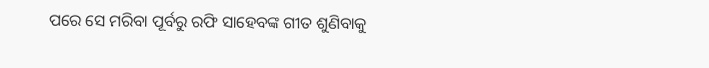ପରେ ସେ ମରିବା ପୂର୍ବରୁ ରଫି ସାହେବଙ୍କ ଗୀତ ଶୁଣିବାକୁ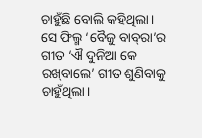ଚାହୁଁଛି ବୋଲି କହିଥିଲା। ସେ ଫିଲ୍ମ ‘ବୈଜୁ ବାବ୍‌ରା’ର ଗୀତ ‘ଐ ଦୁନିଆ କେ ରଖ୍‌ବାଲେ’ ଗୀତ ଶୁଣିବାକୁ ଚାହୁଁଥିଲା।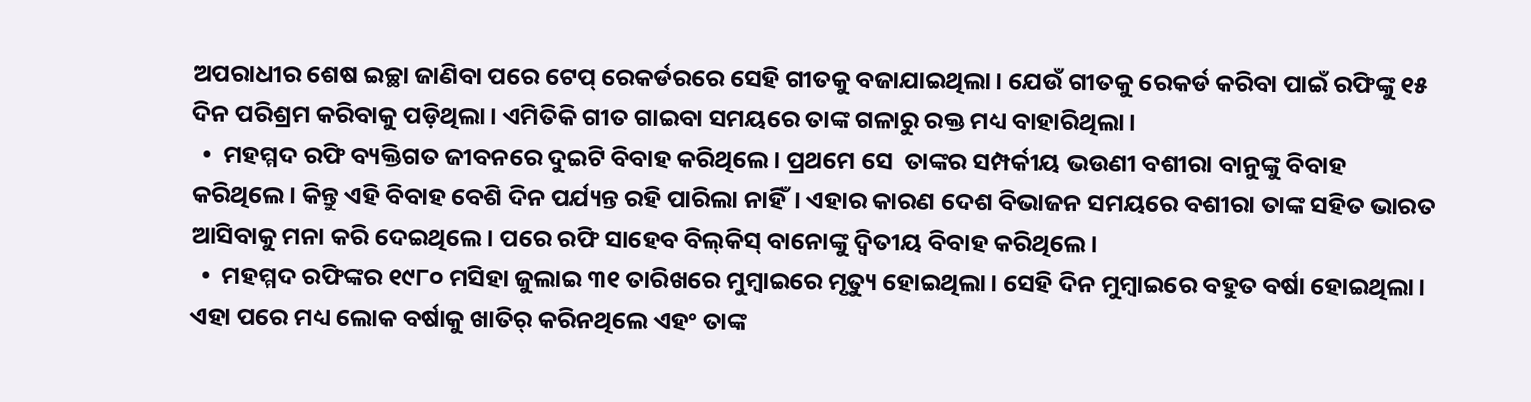ଅପରାଧୀର ଶେଷ ଇଚ୍ଛା ଜାଣିବା ପରେ ଟେପ୍‌ ରେକର୍ଡରରେ ସେହି ଗୀତକୁ ବଜାଯାଇଥିଲା। ଯେଉଁ ଗୀତକୁ ରେକର୍ଡ କରିବା ପାଇଁ ରଫିଙ୍କୁ ୧୫ ଦିନ ପରିଶ୍ରମ କରିବାକୁ ପଡ଼ିଥିଲା। ଏମିତିକି ଗୀତ ଗାଇବା ସମୟରେ ତାଙ୍କ ଗଳାରୁ ରକ୍ତ ମଧ୍ୟ ବାହାରିଥିଲା।
  •  ମହମ୍ମଦ ରଫି ବ୍ୟକ୍ତିଗତ ଜୀବନରେ ଦୁଇଟି ବିବାହ କରିଥିଲେ। ପ୍ରଥମେ ସେ  ତାଙ୍କର ସମ୍ପର୍କୀୟ ଭଉଣୀ ବଶୀରା ବାନୁଙ୍କୁ ବିବାହ କରିଥିଲେ। କିନ୍ତୁ ଏହି ବିବାହ ବେଶି ଦିନ ପର୍ଯ୍ୟନ୍ତ ରହି ପାରିଲା ନାହିଁ। ଏହାର କାରଣ ଦେଶ ବିଭାଜନ ସମୟରେ ବଶୀରା ତାଙ୍କ ସହିତ ଭାରତ ଆସିବାକୁ ମନା କରି ଦେଇଥିଲେ। ପରେ ରଫି ସାହେବ ବିଲ୍‌କିସ୍‌ ବାନୋଙ୍କୁ ଦ୍ୱିତୀୟ ବିବାହ କରିଥିଲେ।
  •  ମହମ୍ମଦ ରଫିଙ୍କର ୧୯୮୦ ମସିହା ଜୁଲାଇ ୩୧ ତାରିଖରେ ମୁମ୍ୱାଇରେ ମୃତ୍ୟୁ ହୋଇଥିଲା। ସେହି ଦିନ ମୁମ୍ୱାଇରେ ବହୁତ ବର୍ଷା ହୋଇଥିଲା। ଏହା ପରେ ମଧ୍ୟ ଲୋକ ବର୍ଷାକୁ ଖାତିର୍‌ କରିନଥିଲେ ଏହଂ ତାଙ୍କ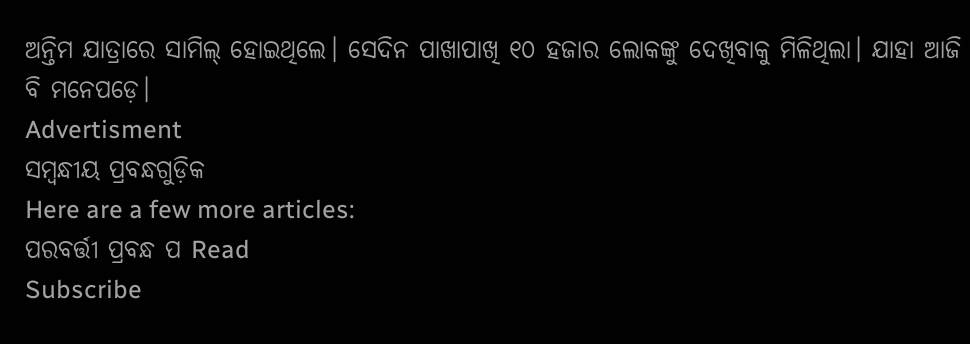ଅନ୍ତିମ ଯାତ୍ରାରେ ସାମିଲ୍‌ ହୋଇଥିଲେ। ସେଦିନ ପାଖାପାଖି ୧୦ ହଜାର ଲୋକଙ୍କୁ ଦେଖିବାକୁ ମିଳିଥିଲା। ଯାହା ଆଜି ବି ମନେପଡ଼େ।
Advertisment
ସମ୍ବନ୍ଧୀୟ ପ୍ରବନ୍ଧଗୁଡ଼ିକ
Here are a few more articles:
ପରବର୍ତ୍ତୀ ପ୍ରବନ୍ଧ ପ Read
Subscribe